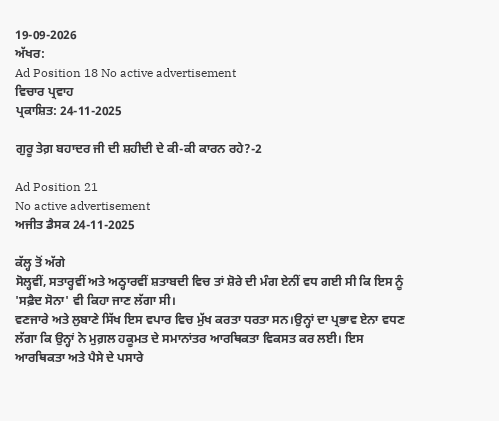19-09-2026
ਅੱਖਰ:
Ad Position 18 No active advertisement
ਵਿਚਾਰ ਪ੍ਰਵਾਹ
ਪ੍ਰਕਾਸ਼ਿਤ: 24-11-2025

ਗੁਰੂ ਤੇਗ਼ ਬਹਾਦਰ ਜੀ ਦੀ ਸ਼ਹੀਦੀ ਦੇ ਕੀ-ਕੀ ਕਾਰਨ ਰਹੇ?-2

Ad Position 21
No active advertisement
ਅਜੀਤ ਡੈਸਕ 24-11-2025

ਕੱਲ੍ਹ ਤੋਂ ਅੱਗੇ
ਸੋਲ੍ਹਵੀਂ, ਸਤਾਰ੍ਹਵੀਂ ਅਤੇ ਅਠ੍ਹਾਰਵੀਂ ਸ਼ਤਾਬਦੀ ਵਿਚ ਤਾਂ ਸ਼ੋਰੇ ਦੀ ਮੰਗ ਏਨੀਂ ਵਧ ਗਈ ਸੀ ਕਿ ਇਸ ਨੂੰ 'ਸਫ਼ੈਦ ਸੋਨਾ' ਵੀ ਕਿਹਾ ਜਾਣ ਲੱਗਾ ਸੀ।
ਵਣਜਾਰੇ ਅਤੇ ਲੁਬਾਣੇ ਸਿੱਖ ਇਸ ਵਪਾਰ ਵਿਚ ਮੁੱਖ ਕਰਤਾ ਧਰਤਾ ਸਨ।ਉਨ੍ਹਾਂ ਦਾ ਪ੍ਰਭਾਵ ਏਨਾ ਵਧਣ ਲੱਗਾ ਕਿ ਉਨ੍ਹਾਂ ਨੇ ਮੁਗ਼ਲ ਹਕੂਮਤ ਦੇ ਸਮਾਨਾਂਤਰ ਆਰਥਿਕਤਾ ਵਿਕਸਤ ਕਰ ਲਈ। ਇਸ ਆਰਥਿਕਤਾ ਅਤੇ ਪੈਸੇ ਦੇ ਪਸਾਰੇ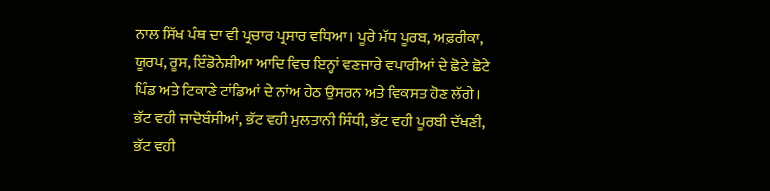ਨਾਲ ਸਿੱਖ ਪੰਥ ਦਾ ਵੀ ਪ੍ਰਚਾਰ ਪ੍ਰਸਾਰ ਵਧਿਆ। ਪੂਰੇ ਮੱਧ ਪੂਰਬ, ਅਫ਼ਰੀਕਾ, ਯੂਰਪ, ਰੂਸ, ਇੰਡੋਨੇਸ਼ੀਆ ਆਦਿ ਵਿਚ ਇਨ੍ਹਾਂ ਵਣਜਾਰੇ ਵਪਾਰੀਆਂ ਦੇ ਛੋਟੇ ਛੋਟੇ ਪਿੰਡ ਅਤੇ ਟਿਕਾਣੇ ਟਾਂਡਿਆਂ ਦੇ ਨਾਂਅ ਹੇਠ ਉਸਰਨ ਅਤੇ ਵਿਕਸਤ ਹੋਣ ਲੱਗੇ।
ਭੱਟ ਵਹੀ ਜਾਦੋਬੰਸੀਆਂ, ਭੱਟ ਵਹੀ ਮੁਲਤਾਨੀ ਸਿੰਧੀ, ਭੱਟ ਵਹੀ ਪੂਰਬੀ ਦੱਖਣੀ, ਭੱਟ ਵਹੀ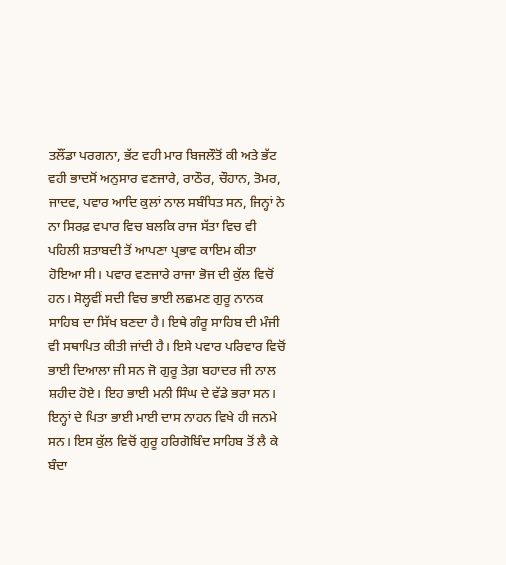ਤਲੌਂਡਾ ਪਰਗਨਾ, ਭੱਟ ਵਹੀ ਮਾਰ ਬਿਜਲੌਤੋਂ ਕੀ ਅਤੇ ਭੱਟ ਵਹੀ ਭਾਦਸੋਂ ਅਨੁਸਾਰ ਵਣਜਾਰੇ, ਰਾਠੌਰ, ਚੌਹਾਨ, ਤੋਮਰ, ਜਾਦਵ, ਪਵਾਰ ਆਦਿ ਕੁਲਾਂ ਨਾਲ ਸਬੰਧਿਤ ਸਨ, ਜਿਨ੍ਹਾਂ ਨੇ ਨਾ ਸਿਰਫ਼ ਵਪਾਰ ਵਿਚ ਬਲਕਿ ਰਾਜ ਸੱਤਾ ਵਿਚ ਵੀ ਪਹਿਲੀ ਸ਼ਤਾਬਦੀ ਤੋਂ ਆਪਣਾ ਪ੍ਰਭਾਵ ਕਾਇਮ ਕੀਤਾ ਹੋਇਆ ਸੀ। ਪਵਾਰ ਵਣਜਾਰੇ ਰਾਜਾ ਭੋਜ ਦੀ ਕੁੱਲ ਵਿਚੋਂ ਹਨ। ਸੋਲ੍ਹਵੀਂ ਸਦੀ ਵਿਚ ਭਾਈ ਲਛਮਣ ਗੁਰੂ ਨਾਨਕ ਸਾਹਿਬ ਦਾ ਸਿੱਖ ਬਣਦਾ ਹੈ। ਇਥੇ ਗੰਰੂ ਸਾਹਿਬ ਦੀ ਮੰਜੀ ਵੀ ਸਥਾਪਿਤ ਕੀਤੀ ਜਾਂਦੀ ਹੈ। ਇਸੇ ਪਵਾਰ ਪਰਿਵਾਰ ਵਿਚੋਂ ਭਾਈ ਦਿਆਲਾ ਜੀ ਸਨ ਜੋ ਗੁਰੂ ਤੇਗ਼ ਬਹਾਦਰ ਜੀ ਨਾਲ ਸ਼ਹੀਦ ਹੋਏ। ਇਹ ਭਾਈ ਮਨੀ ਸਿੰਘ ਦੇ ਵੱਡੇ ਭਰਾ ਸਨ। ਇਨ੍ਹਾਂ ਦੇ ਪਿਤਾ ਭਾਈ ਮਾਈ ਦਾਸ ਨਾਹਨ ਵਿਖੇ ਹੀ ਜਨਮੇ ਸਨ। ਇਸ ਕੁੱਲ ਵਿਚੋਂ ਗੁਰੂ ਹਰਿਗੋਬਿੰਦ ਸਾਹਿਬ ਤੋਂ ਲੈ ਕੇ ਬੰਦਾ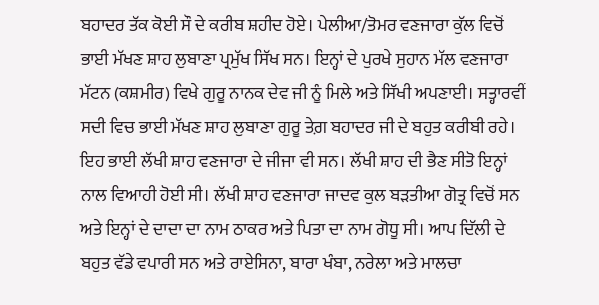ਬਹਾਦਰ ਤੱਕ ਕੋਈ ਸੌ ਦੇ ਕਰੀਬ ਸ਼ਹੀਦ ਹੋਏ। ਪੇਲੀਆ/ਤੋਮਰ ਵਣਜਾਰਾ ਕੁੱਲ ਵਿਚੋਂ ਭਾਈ ਮੱਖਣ ਸ਼ਾਹ ਲੁਬਾਣਾ ਪ੍ਰਮੁੱਖ ਸਿੱਖ ਸਨ। ਇਨ੍ਹਾਂ ਦੇ ਪੁਰਖੇ ਸੁਹਾਨ ਮੱਲ ਵਣਜਾਰਾ ਮੱਟਨ (ਕਸ਼ਮੀਰ) ਵਿਖੇ ਗੁਰੂ ਨਾਨਕ ਦੇਵ ਜੀ ਨੂੰ ਮਿਲੇ ਅਤੇ ਸਿੱਖੀ ਅਪਣਾਈ। ਸਤ੍ਹਾਰਵੀਂ ਸਦੀ ਵਿਚ ਭਾਈ ਮੱਖਣ ਸ਼ਾਹ ਲੁਬਾਣਾ ਗੁਰੂ ਤੇਗ਼ ਬਹਾਦਰ ਜੀ ਦੇ ਬਹੁਤ ਕਰੀਬੀ ਰਹੇ। ਇਹ ਭਾਈ ਲੱਖੀ ਸ਼ਾਹ ਵਣਜਾਰਾ ਦੇ ਜੀਜਾ ਵੀ ਸਨ। ਲੱਖੀ ਸ਼ਾਹ ਦੀ ਭੈਣ ਸੀਤੋ ਇਨ੍ਹਾਂ ਨਾਲ ਵਿਆਹੀ ਹੋਈ ਸੀ। ਲੱਖੀ ਸ਼ਾਹ ਵਣਜਾਰਾ ਜਾਦਵ ਕੁਲ ਬੜਤੀਆ ਗੋਤ੍ਰ ਵਿਚੋਂ ਸਨ ਅਤੇ ਇਨ੍ਹਾਂ ਦੇ ਦਾਦਾ ਦਾ ਨਾਮ ਠਾਕਰ ਅਤੇ ਪਿਤਾ ਦਾ ਨਾਮ ਗੋਧੂ ਸੀ। ਆਪ ਦਿੱਲੀ ਦੇ ਬਹੁਤ ਵੱਡੇ ਵਪਾਰੀ ਸਨ ਅਤੇ ਰਾਏਸਿਨਾ, ਬਾਰਾ ਖੰਬਾ, ਨਰੇਲਾ ਅਤੇ ਮਾਲਚਾ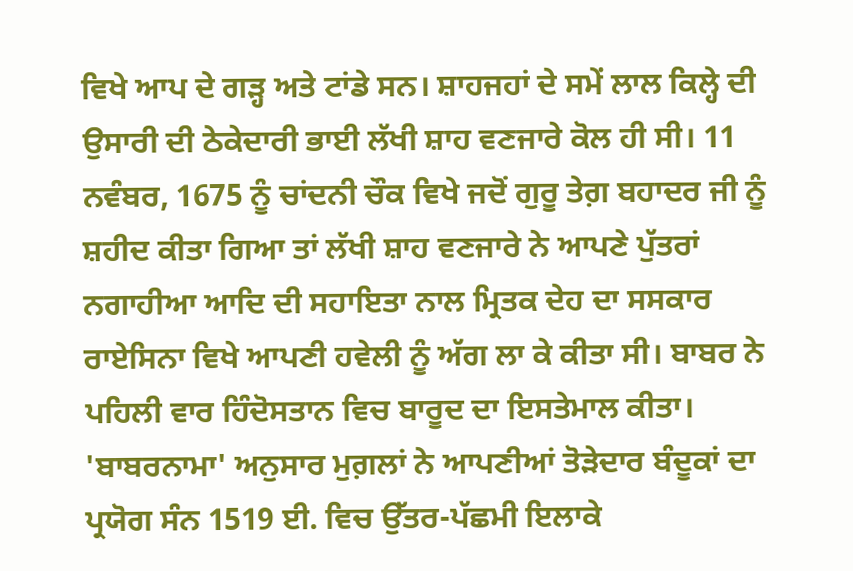ਵਿਖੇ ਆਪ ਦੇ ਗੜ੍ਹ ਅਤੇ ਟਾਂਡੇ ਸਨ। ਸ਼ਾਹਜਹਾਂ ਦੇ ਸਮੇਂ ਲਾਲ ਕਿਲ੍ਹੇ ਦੀ ਉਸਾਰੀ ਦੀ ਠੇਕੇਦਾਰੀ ਭਾਈ ਲੱਖੀ ਸ਼ਾਹ ਵਣਜਾਰੇ ਕੋਲ ਹੀ ਸੀ। 11 ਨਵੰਬਰ, 1675 ਨੂੰ ਚਾਂਦਨੀ ਚੌਕ ਵਿਖੇ ਜਦੋਂ ਗੁਰੂ ਤੇਗ਼ ਬਹਾਦਰ ਜੀ ਨੂੰ ਸ਼ਹੀਦ ਕੀਤਾ ਗਿਆ ਤਾਂ ਲੱਖੀ ਸ਼ਾਹ ਵਣਜਾਰੇ ਨੇ ਆਪਣੇ ਪੁੱਤਰਾਂ ਨਗਾਹੀਆ ਆਦਿ ਦੀ ਸਹਾਇਤਾ ਨਾਲ ਮ੍ਰਿਤਕ ਦੇਹ ਦਾ ਸਸਕਾਰ ਰਾਏਸਿਨਾ ਵਿਖੇ ਆਪਣੀ ਹਵੇਲੀ ਨੂੰ ਅੱਗ ਲਾ ਕੇ ਕੀਤਾ ਸੀ। ਬਾਬਰ ਨੇ ਪਹਿਲੀ ਵਾਰ ਹਿੰਦੋਸਤਾਨ ਵਿਚ ਬਾਰੂਦ ਦਾ ਇਸਤੇਮਾਲ ਕੀਤਾ। 'ਬਾਬਰਨਾਮਾ' ਅਨੁਸਾਰ ਮੁਗ਼ਲਾਂ ਨੇ ਆਪਣੀਆਂ ਤੋੜੇਦਾਰ ਬੰਦੂਕਾਂ ਦਾ ਪ੍ਰਯੋਗ ਸੰਨ 1519 ਈ. ਵਿਚ ਉੱਤਰ-ਪੱਛਮੀ ਇਲਾਕੇ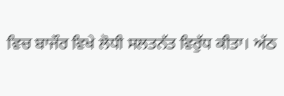ਵਿਚ ਬਾਜੌਰ ਵਿਖੇ ਲੋਧੀ ਸਲਤਨੱਤ ਵਿਰੁੱਧ ਕੀਤਾ। ਅੱਠ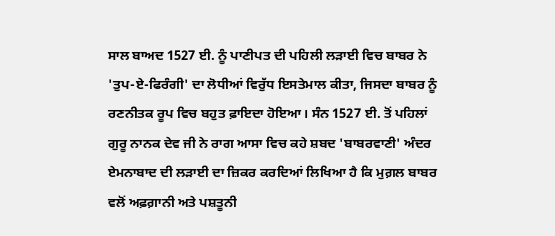ਸਾਲ ਬਾਅਦ 1527 ਈ. ਨੂੰ ਪਾਣੀਪਤ ਦੀ ਪਹਿਲੀ ਲੜਾਈ ਵਿਚ ਬਾਬਰ ਨੇ 'ਤੁਪ-ਏ-ਫਿਰੰਗੀ' ਦਾ ਲੋਧੀਆਂ ਵਿਰੁੱਧ ਇਸਤੇਮਾਲ ਕੀਤਾ, ਜਿਸਦਾ ਬਾਬਰ ਨੂੰ ਰਣਨੀਤਕ ਰੂਪ ਵਿਚ ਬਹੁਤ ਫ਼ਾਇਦਾ ਹੋਇਆ। ਸੰਨ 1527 ਈ. ਤੋਂ ਪਹਿਲਾਂ ਗੁਰੂ ਨਾਨਕ ਦੇਵ ਜੀ ਨੇ ਰਾਗ ਆਸਾ ਵਿਚ ਕਹੇ ਸ਼ਬਦ 'ਬਾਬਰਵਾਣੀ' ਅੰਦਰ ਏਮਨਾਬਾਦ ਦੀ ਲੜਾਈ ਦਾ ਜ਼ਿਕਰ ਕਰਦਿਆਂ ਲਿਖਿਆ ਹੈ ਕਿ ਮੁਗ਼ਲ ਬਾਬਰ ਵਲੋਂ ਅਫ਼ਗ਼ਾਨੀ ਅਤੇ ਪਸ਼ਤੂਨੀ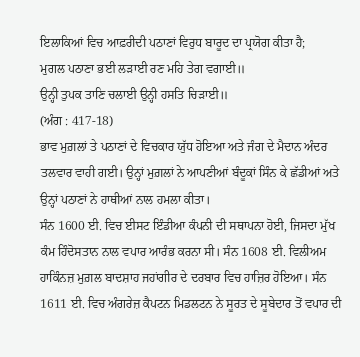ਇਲਾਕਿਆਂ ਵਿਚ ਆਫ਼ਰੀਦੀ ਪਠਾਣਾਂ ਵਿਰੁਧ ਬਾਰੂਦ ਦਾ ਪ੍ਰਯੋਗ ਕੀਤਾ ਹੈ;
ਮੁਗਲ ਪਠਾਣਾ ਭਈ ਲੜਾਈ ਰਣ ਮਹਿ ਤੇਗ ਵਗਾਈ॥
ਉਨ੍ਹੀ ਤੁਪਕ ਤਾਣਿ ਚਲਾਈ ਉਨ੍ਹੀ ਹਸਤਿ ਚਿੜਾਈ॥
(ਅੰਗ : 417-18)
ਭਾਵ ਮੁਗ਼ਲਾਂ ਤੇ ਪਠਾਣਾਂ ਦੇ ਵਿਚਕਾਰ ਯੁੱਧ ਹੋਇਆ ਅਤੇ ਜੰਗ ਦੇ ਮੈਦਾਨ ਅੰਦਰ ਤਲਵਾਰ ਵਾਹੀ ਗਈ। ਉਨ੍ਹਾਂ ਮੁਗ਼ਲਾਂ ਨੇ ਆਪਣੀਆਂ ਬੰਦੂਕਾਂ ਸਿੰਨ ਕੇ ਛੱਡੀਆਂ ਅਤੇ ਉਨ੍ਹਾਂ ਪਠਾਣਾਂ ਨੇ ਹਾਥੀਆਂ ਨਾਲ ਹਮਲਾ ਕੀਤਾ।
ਸੰਨ 1600 ਈ. ਵਿਚ ਈਸਟ ਇੰਡੀਆ ਕੰਪਨੀ ਦੀ ਸਥਾਪਨਾ ਹੋਈ, ਜਿਸਦਾ ਮੁੱਖ ਕੰਮ ਹਿੰਦੋਸਤਾਨ ਨਾਲ ਵਪਾਰ ਆਰੰਭ ਕਰਨਾ ਸੀ। ਸੰਨ 1608 ਈ. ਵਿਲੀਅਮ ਹਾਕਿੰਨਜ਼ ਮੁਗ਼ਲ ਬਾਦਸ਼ਾਹ ਜਹਾਂਗੀਰ ਦੇ ਦਰਬਾਰ ਵਿਚ ਹਾਜ਼ਿਰ ਹੋਇਆ। ਸੰਨ 1611 ਈ. ਵਿਚ ਅੰਗਰੇਜ਼ ਕੈਪਟਨ ਮਿਡਲਟਨ ਨੇ ਸੂਰਤ ਦੇ ਸੂਬੇਦਾਰ ਤੋਂ ਵਪਾਰ ਦੀ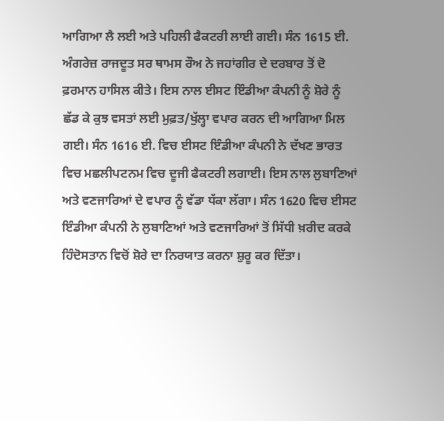ਆਗਿਆ ਲੈ ਲਈ ਅਤੇ ਪਹਿਲੀ ਫੈਕਟਰੀ ਲਾਈ ਗਈ। ਸੰਨ 1615 ਈ. ਅੰਗਰੇਜ਼ ਰਾਜਦੂਤ ਸਰ ਥਾਮਸ ਰੌਅ ਨੇ ਜਹਾਂਗੀਰ ਦੇ ਦਰਬਾਰ ਤੋਂ ਦੋ ਫ਼ਰਮਾਨ ਹਾਸਿਲ ਕੀਤੇ। ਇਸ ਨਾਲ ਈਸਟ ਇੰਡੀਆ ਕੰਪਨੀ ਨੂੰ ਸ਼ੋਰੇ ਨੂੰ ਛੱਡ ਕੇ ਕੁਝ ਵਸਤਾਂ ਲਈ ਮੁਫ਼ਤ/ਖੁੱਲ੍ਹਾ ਵਪਾਰ ਕਰਨ ਦੀ ਆਗਿਆ ਮਿਲ ਗਈ। ਸੰਨ 1616 ਈ. ਵਿਚ ਈਸਟ ਇੰਡੀਆ ਕੰਪਨੀ ਨੇ ਦੱਖਣ ਭਾਰਤ ਵਿਚ ਮਛਲੀਪਟਨਮ ਵਿਚ ਦੂਜੀ ਫੈਕਟਰੀ ਲਗਾਈ। ਇਸ ਨਾਲ ਲੁਬਾਣਿਆਂ ਅਤੇ ਵਣਜਾਰਿਆਂ ਦੇ ਵਪਾਰ ਨੂੰ ਵੱਡਾ ਧੱਕਾ ਲੱਗਾ। ਸੰਨ 1620 ਵਿਚ ਈਸਟ ਇੰਡੀਆ ਕੰਪਨੀ ਨੇ ਲੁਬਾਣਿਆਂ ਅਤੇ ਵਣਜਾਰਿਆਂ ਤੋਂ ਸਿੱਧੀ ਖ਼ਰੀਦ ਕਰਕੇ ਹਿੰਦੋਸਤਾਨ ਵਿਚੋਂ ਸ਼ੋਰੇ ਦਾ ਨਿਰਯਾਤ ਕਰਨਾ ਸ਼ੁਰੂ ਕਰ ਦਿੱਤਾ।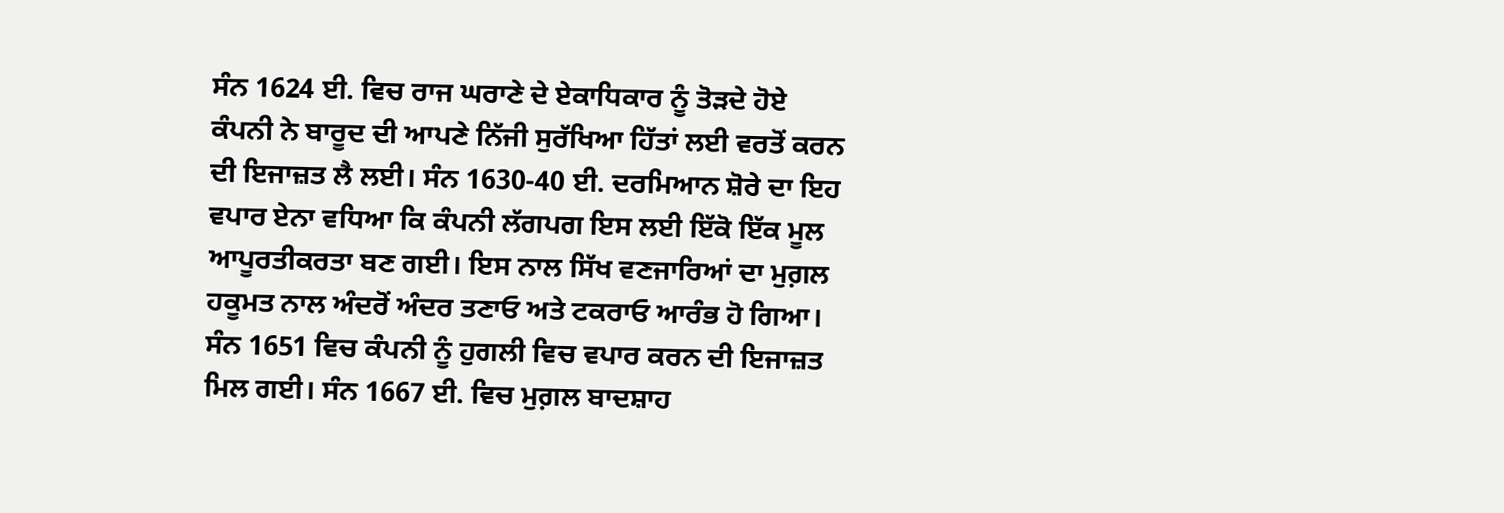ਸੰਨ 1624 ਈ. ਵਿਚ ਰਾਜ ਘਰਾਣੇ ਦੇ ਏਕਾਧਿਕਾਰ ਨੂੰ ਤੋੜਦੇ ਹੋਏ ਕੰਪਨੀ ਨੇ ਬਾਰੂਦ ਦੀ ਆਪਣੇ ਨਿੱਜੀ ਸੁਰੱਖਿਆ ਹਿੱਤਾਂ ਲਈ ਵਰਤੋਂ ਕਰਨ ਦੀ ਇਜਾਜ਼ਤ ਲੈ ਲਈ। ਸੰਨ 1630-40 ਈ. ਦਰਮਿਆਨ ਸ਼ੋਰੇ ਦਾ ਇਹ ਵਪਾਰ ਏਨਾ ਵਧਿਆ ਕਿ ਕੰਪਨੀ ਲੱਗਪਗ ਇਸ ਲਈ ਇੱਕੋ ਇੱਕ ਮੂਲ ਆਪੂਰਤੀਕਰਤਾ ਬਣ ਗਈ। ਇਸ ਨਾਲ ਸਿੱਖ ਵਣਜਾਰਿਆਂ ਦਾ ਮੁਗ਼ਲ ਹਕੂਮਤ ਨਾਲ ਅੰਦਰੋਂ ਅੰਦਰ ਤਣਾਓ ਅਤੇ ਟਕਰਾਓ ਆਰੰਭ ਹੋ ਗਿਆ। ਸੰਨ 1651 ਵਿਚ ਕੰਪਨੀ ਨੂੰ ਹੁਗਲੀ ਵਿਚ ਵਪਾਰ ਕਰਨ ਦੀ ਇਜਾਜ਼ਤ ਮਿਲ ਗਈ। ਸੰਨ 1667 ਈ. ਵਿਚ ਮੁਗ਼ਲ ਬਾਦਸ਼ਾਹ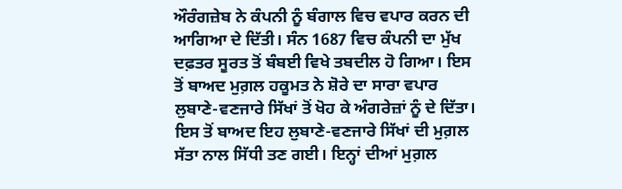ਔਰੰਗਜ਼ੇਬ ਨੇ ਕੰਪਨੀ ਨੂੰ ਬੰਗਾਲ ਵਿਚ ਵਪਾਰ ਕਰਨ ਦੀ ਆਗਿਆ ਦੇ ਦਿੱਤੀ। ਸੰਨ 1687 ਵਿਚ ਕੰਪਨੀ ਦਾ ਮੁੱਖ ਦਫ਼ਤਰ ਸੂਰਤ ਤੋਂ ਬੰਬਈ ਵਿਖੇ ਤਬਦੀਲ ਹੋ ਗਿਆ। ਇਸ ਤੋਂ ਬਾਅਦ ਮੁਗ਼ਲ ਹਕੂਮਤ ਨੇ ਸ਼ੋਰੇ ਦਾ ਸਾਰਾ ਵਪਾਰ ਲੁਬਾਣੇ-ਵਣਜਾਰੇ ਸਿੱਖਾਂ ਤੋਂ ਖੋਹ ਕੇ ਅੰਗਰੇਜ਼ਾਂ ਨੂੰ ਦੇ ਦਿੱਤਾ। ਇਸ ਤੋਂ ਬਾਅਦ ਇਹ ਲੁਬਾਣੇ-ਵਣਜਾਰੇ ਸਿੱਖਾਂ ਦੀ ਮੁਗ਼ਲ ਸੱਤਾ ਨਾਲ ਸਿੱਧੀ ਤਣ ਗਈ। ਇਨ੍ਹਾਂ ਦੀਆਂ ਮੁਗ਼ਲ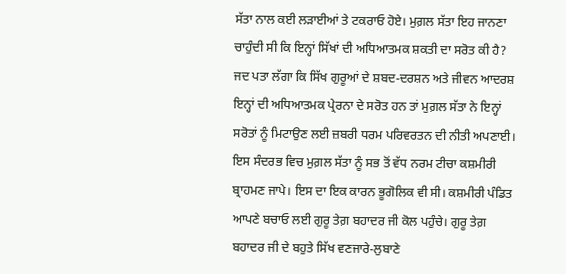ਸੱਤਾ ਨਾਲ ਕਈ ਲੜਾਈਆਂ ਤੇ ਟਕਰਾਓ ਹੋਏ। ਮੁਗ਼ਲ ਸੱਤਾ ਇਹ ਜਾਨਣਾ ਚਾਹੁੰਦੀ ਸੀ ਕਿ ਇਨ੍ਹਾਂ ਸਿੱਖਾਂ ਦੀ ਅਧਿਆਤਮਕ ਸ਼ਕਤੀ ਦਾ ਸਰੋਤ ਕੀ ਹੈ? ਜਦ ਪਤਾ ਲੱਗਾ ਕਿ ਸਿੱਖ ਗੁਰੂਆਂ ਦੇ ਸ਼ਬਦ-ਦਰਸ਼ਨ ਅਤੇ ਜੀਵਨ ਆਦਰਸ਼ ਇਨ੍ਹਾਂ ਦੀ ਅਧਿਆਤਮਕ ਪ੍ਰੇਰਨਾ ਦੇ ਸਰੋਤ ਹਨ ਤਾਂ ਮੁਗ਼ਲ ਸੱਤਾ ਨੇ ਇਨ੍ਹਾਂ ਸਰੋਤਾਂ ਨੂੰ ਮਿਟਾਉਣ ਲਈ ਜ਼ਬਰੀ ਧਰਮ ਪਰਿਵਰਤਨ ਦੀ ਨੀਤੀ ਅਪਣਾਈ। ਇਸ ਸੰਦਰਭ ਵਿਚ ਮੁਗ਼ਲ ਸੱਤਾ ਨੂੰ ਸਭ ਤੋਂ ਵੱਧ ਨਰਮ ਟੀਚਾ ਕਸ਼ਮੀਰੀ ਬ੍ਰਾਹਮਣ ਜਾਪੇ। ਇਸ ਦਾ ਇਕ ਕਾਰਨ ਭੂਗੋਲਿਕ ਵੀ ਸੀ। ਕਸ਼ਮੀਰੀ ਪੰਡਿਤ ਆਪਣੇ ਬਚਾਓ ਲਈ ਗੁਰੂ ਤੇਗ਼ ਬਹਾਦਰ ਜੀ ਕੋਲ ਪਹੁੰਚੇ। ਗੁਰੂ ਤੇਗ਼ ਬਹਾਦਰ ਜੀ ਦੇ ਬਹੁਤੇ ਸਿੱਖ ਵਣਜਾਰੇ-ਲੁਬਾਣੇ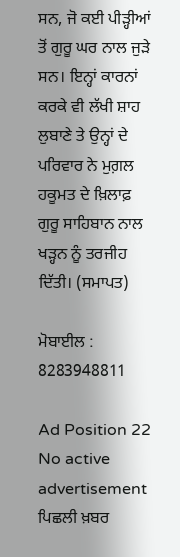ਸਨ, ਜੋ ਕਈ ਪੀੜ੍ਹੀਆਂ ਤੋਂ ਗੁਰੂ ਘਰ ਨਾਲ ਜੁੜੇ ਸਨ। ਇਨ੍ਹਾਂ ਕਾਰਨਾਂ ਕਰਕੇ ਵੀ ਲੱਖੀ ਸ਼ਾਹ ਲੁਬਾਣੇ ਤੇ ਉਨ੍ਹਾਂ ਦੇ ਪਰਿਵਾਰ ਨੇ ਮੁਗ਼ਲ ਹਕੂਮਤ ਦੇ ਖ਼ਿਲਾਫ਼ ਗੁਰੂ ਸਾਹਿਬਾਨ ਨਾਲ ਖੜ੍ਹਨ ਨੂੰ ਤਰਜੀਹ ਦਿੱਤੀ। (ਸਮਾਪਤ)

ਮੋਬਾਈਲ : 8283948811

Ad Position 22
No active advertisement
ਪਿਛਲੀ ਖ਼ਬਰ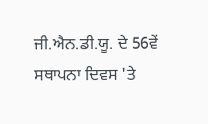ਜੀ.ਐਨ.ਡੀ.ਯੂ. ਦੇ 56ਵੇਂ ਸਥਾਪਨਾ ਦਿਵਸ 'ਤੇ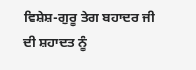ਵਿਸ਼ੇਸ਼-ਗੁਰੂ ਤੇਗ ਬਹਾਦਰ ਜੀ ਦੀ ਸ਼ਹਾਦਤ ਨੂੰ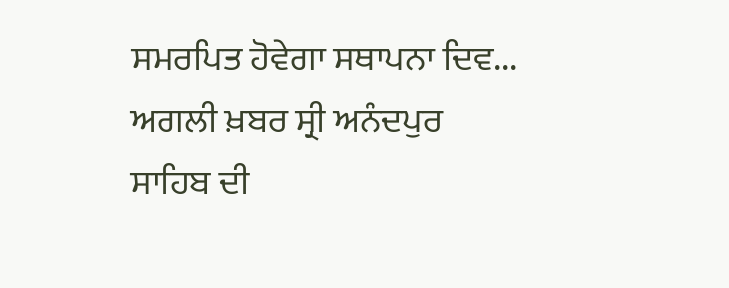ਸਮਰਪਿਤ ਹੋਵੇਗਾ ਸਥਾਪਨਾ ਦਿਵ... ਅਗਲੀ ਖ਼ਬਰ ਸ੍ਰੀ ਅਨੰਦਪੁਰ ਸਾਹਿਬ ਦੀ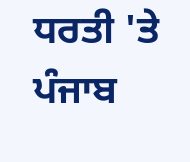ਧਰਤੀ 'ਤੇ ਪੰਜਾਬ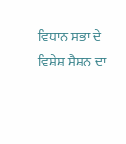ਵਿਧਾਨ ਸਭਾ ਦੇ ਵਿਸ਼ੇਸ਼ ਸੈਸ਼ਨ ਦਾ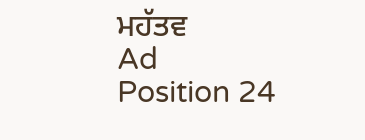ਮਹੱਤਵ
Ad Position 24